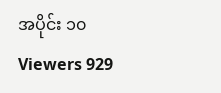အပိုင်း ၁၀
Viewers 929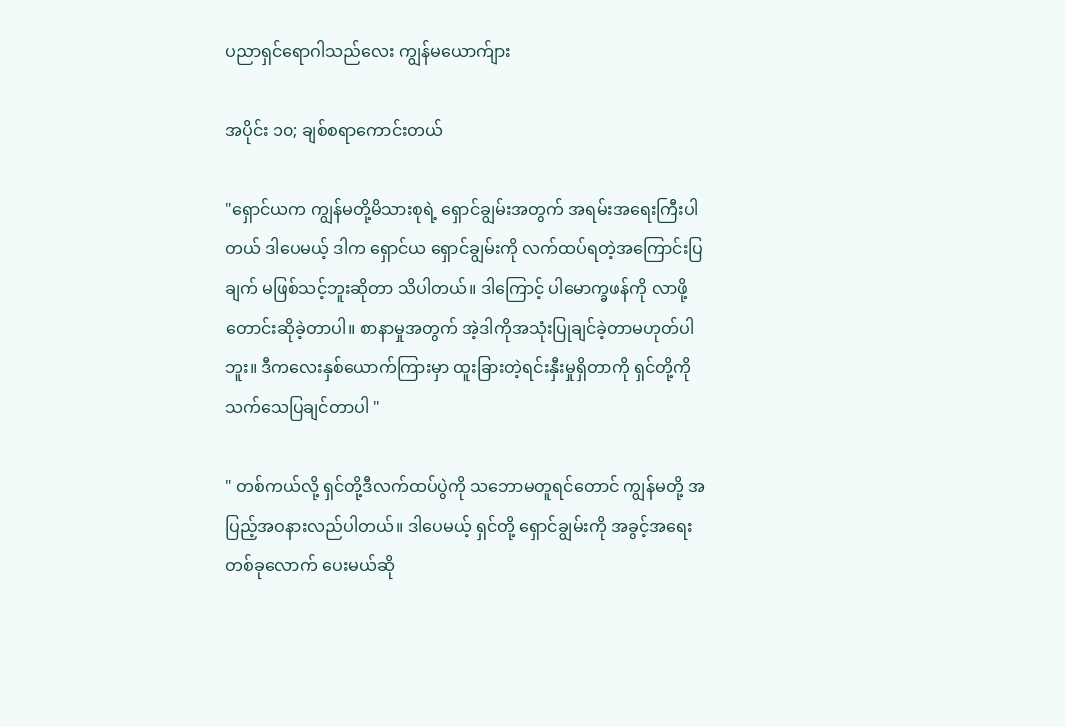ပညာရှင်ရောဂါသည်လေး ကျွန်မယောက်ျား

အပိုင်း ၁၀; ချစ်စရာကောင်းတယ်

"ရှောင်ယက ကျွန်မတို့မိသားစုရဲ့ ရှောင်ချွမ်းအတွက် အရမ်းအရေးကြီးပါတယ် ဒါပေမယ့် ဒါက ရှောင်ယ ရှောင်ချွမ်းကို လက်ထပ်ရတဲ့အကြောင်းပြချက် မဖြစ်သင့်ဘူးဆိုတာ သိပါတယ်။ ဒါကြောင့် ပါမောက္ခဖန်ကို လာဖို့ တောင်းဆိုခဲ့တာပါ။ စာနာမှုအတွက် အဲ့ဒါကိုအသုံးပြုချင်ခဲ့တာမဟုတ်ပါဘူး။ ဒီကလေးနှစ်ယောက်ကြားမှာ ထူးခြားတဲ့ရင်းနှီးမှုရှိတာကို ရှင်တို့ကို သက်သေပြချင်တာပါ "

" တစ်ကယ်လို့ ရှင်တို့ဒီလက်ထပ်ပွဲကို သဘောမတူရင်တောင် ကျွန်မတို့ အပြည့်အဝနားလည်ပါတယ်။ ဒါပေမယ့် ရှင်တို့ ရှောင်ချွမ်းကို အခွင့်အရေးတစ်ခုလောက် ပေးမယ်ဆို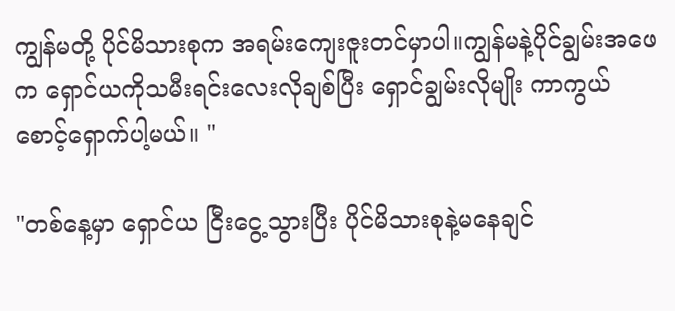ကျွန်မတို့ ပိုင်မိသားစုက အရမ်းကျေးဇူးတင်မှာပါ။ကျွန်မနဲ့ပိုင်ချွမ်းအဖေက ရှောင်ယကိုသမီးရင်းလေးလိုချစ်ပြီး ရှောင်ချွမ်းလိုမျိုး ကာကွယ်စောင့်ရှောက်ပါ့မယ်။ "

"တစ်နေ့မှာ ရှောင်ယ ငြီးငွေ့သွားပြီး ပိုင်မိသားစုနဲ့မနေချင်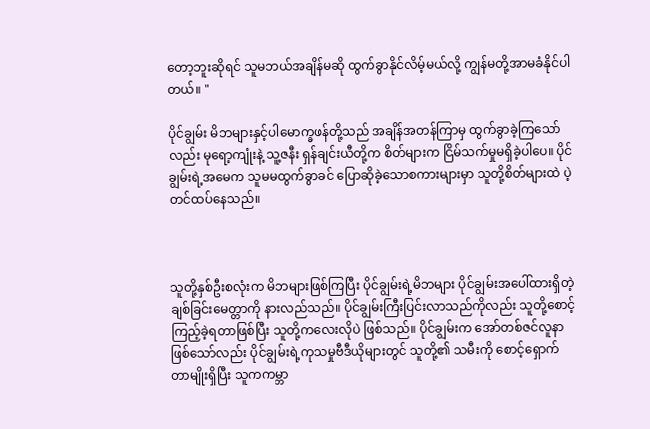တော့ဘူးဆိုရင် သူမဘယ်အချိန်မဆို ထွက်ခွာနိုင်လိမ့်မယ်လို့ ကျွန်မတို့အာမခံနိုင်ပါတယ်။ "

ပိုင်ချွမ်း မိဘများနှင့်ပါမောက္ခဖန်တို့သည် အချိန်အတန်ကြာမှ ထွက်ခွာခဲ့ကြသော်လည်း မုရော့ကျုံးနဲ့ သူ့ဇနီး ရှန်ချင်းယီတို့က စိတ်များက ငြိမ်သက်မှုမရှိခဲ့ပါပေ။ ပိုင်ချွမ်းရဲ့အမေက သူမမထွက်ခွာခင် ပြောဆိုခဲ့သောစကားများမှာ သူတို့စိတ်များထဲ ပဲ့တင်ထပ်နေသည်။



သူတို့နှစ်ဦးစလုံးက မိဘများဖြစ်ကြပြီး ပိုင်ချွမ်းရဲ့မိဘများ ပိုင်ချွမ်းအပေါ်ထားရှိတဲ့ ချစ်ခြင်းမေတ္တာကို နားလည်သည်။ ပိုင်ချွမ်းကြီးပြင်းလာသည်ကိုလည်း သူတို့စောင့်ကြည့်ခဲ့ရတာဖြစ်ပြီး သူတို့ကလေးလိုပဲ ဖြစ်သည်။ ပိုင်ချွမ်းက အော်တစ်ဇင်လူနာဖြစ်သော်လည်း ပိုင်ချွမ်းရဲ့ကုသမှုဗီဒီယိုများတွင် သူတို့၏ သမီးကို စောင့်ရှောက်တာမျိုးရှိပြီး သူကကမ္ဘာ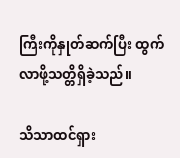ကြီးကိုနှုတ်ဆက်ပြီး ထွက်လာဖို့သတ္တိရှိခဲ့သည်။

သိသာထင်ရှား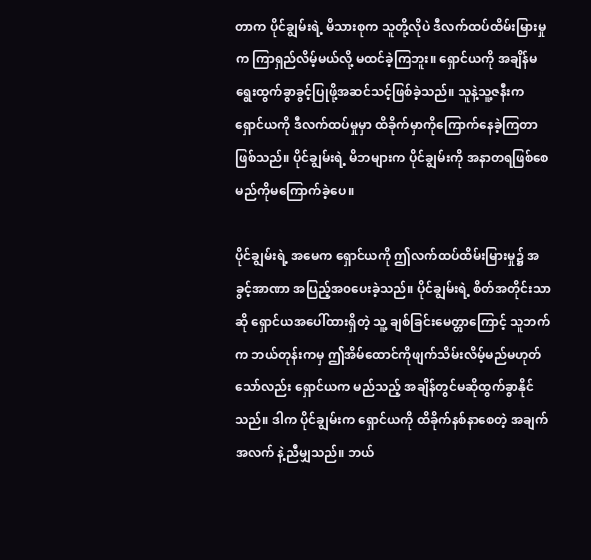တာက ပိုင်ချွမ်းရဲ့ မိသားစုက သူတို့လိုပဲ ဒီလက်ထပ်ထိမ်းမြားမှုက ကြာရှည်လိမ့်မယ်လို့ မထင်ခဲ့ကြဘူး။ ရှောင်ယကို အချိန်မရွေးထွက်ခွာခွင့်ပြုဖို့အဆင်သင့်ဖြစ်ခဲ့သည်။ သူနဲ့သူ့ဇနီးက ရှောင်ယကို ဒီလက်ထပ်မှုမှာ ထိခိုက်မှာကိုကြောက်နေခဲ့ကြတာဖြစ်သည်။ ပိုင်ချွမ်းရဲ့ မိဘများက ပိုင်ချွမ်းကို အနာတရဖြစ်စေမည်ကိုမကြောက်ခဲ့ပေ။

ပိုင်ချွမ်းရဲ့ အမေက ရှောင်ယကို ဤလက်ထပ်ထိမ်းမြားမှု၌ အခွင့်အာဏာ အပြည့်အ၀ပေးခဲ့သည်။ ပိုင်ချွမ်းရဲ့ စိတ်အတိုင်းသာဆို ရှောင်ယအပေါ်ထားရှိတဲ့ သူ့ ချစ်ခြင်းမေတ္တာကြောင့် သူဘက်က ဘယ်တုန်းကမှ ဤအိမ်ထောင်ကိုဖျက်သိမ်းလိမ့်မည်မဟုတ်သော်လည်း ရှောင်ယက မည်သည့် အချိန်တွင်မဆိုထွက်ခွာနိုင်သည်။ ဒါက ပိုင်ချွမ်းက ရှောင်ယကို ထိခိုက်နစ်နာစေတဲ့ အချက်အလက် နဲ့ညီမျှသည်။ ဘယ်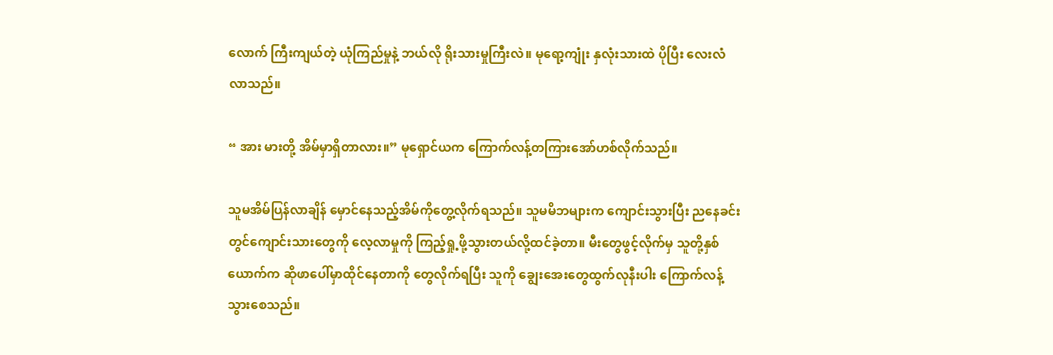လောက် ကြီးကျယ်တဲ့ ယုံကြည်မှုနဲ့ ဘယ်လို ရိုးသားမှုကြီးလဲ။ မုရော့ကျုံး နှလုံးသားထဲ ပိုပြီး လေးလံလာသည်။

“ အား မားတို့ အိမ်မှာရှိတာလား။” မုရှောင်ယက ကြောက်လန့်တကြားအော်ဟစ်လိုက်သည်။

သူမအိမ်ပြန်လာချိန် မှောင်နေသည့်အိမ်ကိုတွေ့လိုက်ရသည်။ သူမမိဘများက ကျောင်းသွားပြီး ညနေခင်းတွင်ကျောင်းသားတွေကို လေ့လာမှုကို ကြည့်ရှု့ဖို့သွားတယ်လို့ထင်ခဲ့တာ။ မီးတွေဖွင့်လိုက်မှ သူတို့နှစ်ယောက်က ဆိုဖာပေါ်မှာထိုင်နေတာကို တွေလိုက်ရပြီး သူကို ချွေးအေးတွေထွက်လုနီးပါး ကြောက်လန့်သွားစေသည်။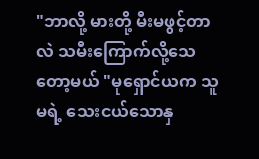"ဘာလို့ မားတို့ မီးမဖွင့်တာလဲ သမီးကြောက်လို့သေတော့မယ် "မုရှောင်ယက သူမရဲ့ သေးငယ်သောနှ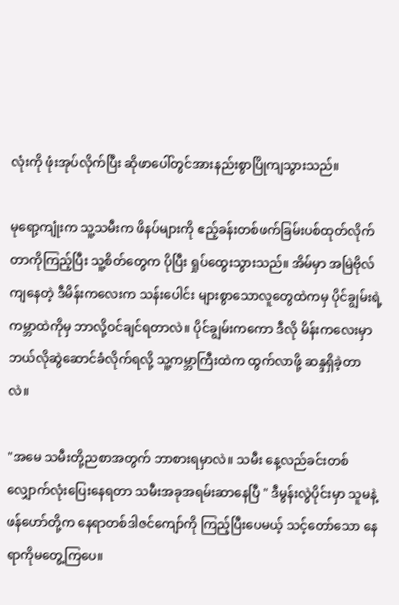လုံးကို ဖုံးအုပ်လိုက်ပြီး ဆိုဖာပေါ်တွင်အားနည်းစွာပြိုကျသွားသည်။

မုရော့ကျုံးက သူ့သမီးက ဖိနပ်များကို ဧည့်ခန်းတစ်ဖက်ခြမ်းပစ်ထုတ်လိုက်တာကိုကြည့်ပြီး သူ့စိတ်တွေက ပိုပြီး ရှုပ်ထွေးသွားသည်။ အိမ်မှာ အမြဲဗိုလ်ကျနေတဲ့ ဒီမိန်းကလေးက သန်းပေါင်း များစွာသောလူတွေထဲကမှ ပိုင်ချွမ်းရဲ့ ကမ္ဘာထဲကိုမှ ဘာလို့ဝင်ချင်ရတာလဲ။ ပိုင်ချွမ်းကကော ဒီလို မိန်းကလေးမှာ ဘယ်လိုဆွဲဆောင်ခံလိုက်ရလို့ သူ့ကမ္ဘာကြီးထဲက ထွက်လာဖို့ ဆန္ဒရှိခဲ့တာလဲ။

"အမေ သမီးတို့ညစာအတွက် ဘာစားရမှာလဲ။ သမီး နေ့လည်ခင်းတစ်လျှောက်လုံးပြေးနေရတာ သမီးအခုအရမ်းဆာနေပြီ " ဒီမွန်းလွဲပိုင်းမှာ သူမနဲ့ဖန်ဟော်တို့က နေရာတစ်ဒါဇင်ကျော်ကို ကြည့်ပြီးပေမယ့် သင့်တော်သော နေရာကိုမတွေ့ကြပေ။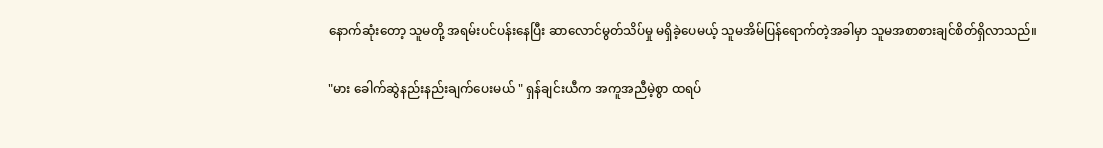နောက်ဆုံးတော့ သူမတို့ အရမ်းပင်ပန်းနေပြီး ဆာလောင်မွတ်သိပ်မှု မရှိခဲ့ပေမယ့် သူမအိမ်ပြန်ရောက်တဲ့အခါမှာ သူမအစာစားချင်စိတ်ရှိလာသည်။

"မား ခေါက်ဆွဲနည်းနည်းချက်ပေးမယ် " ရှန်ချင်းယီက အကူအညီမဲ့စွာ ထရပ်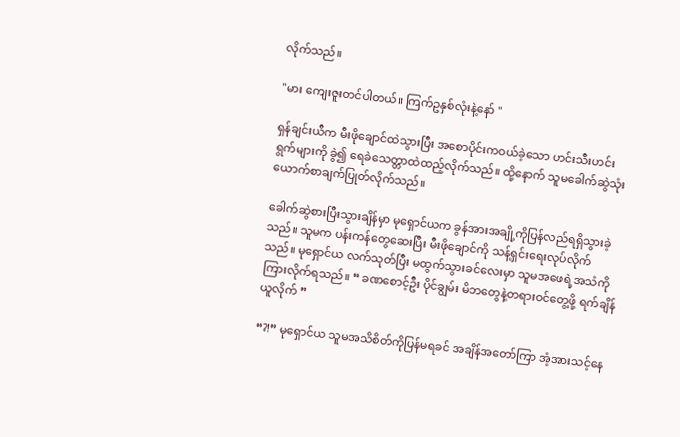လိုက်သည်။

"မား ကျေးဇူးတင်ပါတယ်။ ကြက်ဥနှစ်လုံးနဲ့နော် "

ရှန်ချင်းယီက မီးဖိုချောင်ထဲသွားပြီး အစောပိုင်းကဝယ်ခဲ့သော ဟင်းသီးဟင်းရွက်များကို ခွဲ၍ ရေခဲသေတ္တာထဲထည့်လိုက်သည်။ ထို့နောက် သူမခေါက်ဆွဲသုံးယောက်စာချက်ပြုတ်လိုက်သည်။

ခေါက်ဆွဲစားပြီးသွားချိန်မှာ မုရှောင်ယက ခွန်အားအချို့ကိုပြန်လည်ရရှိသွားခဲ့သည်။ သူမက ပန်းကန်တွေဆေးပြီး မီးဖိုချောင်ကို သန့်ရှင်းရေးလုပ်လိုက်သည်။ မုရှောင်ယ လက်သုတ်ပြီး မထွက်သွားခင်လေးမှာ သူမအဖေရဲ့အသံကိုကြားလိုက်ရသည်။ “ ခဏစောင့်ဦး ပိုင်ချွမ်း မိဘတွေနဲ့တရားဝင်တွေ့ဖို့ ရက်ချိန်ယူလိုက် ”

“?!” မုရှောင်ယ သူမအသိစိတ်ကိုပြန်မရခင် အချိန်အတော်ကြာ အံ့အားသင့်နေ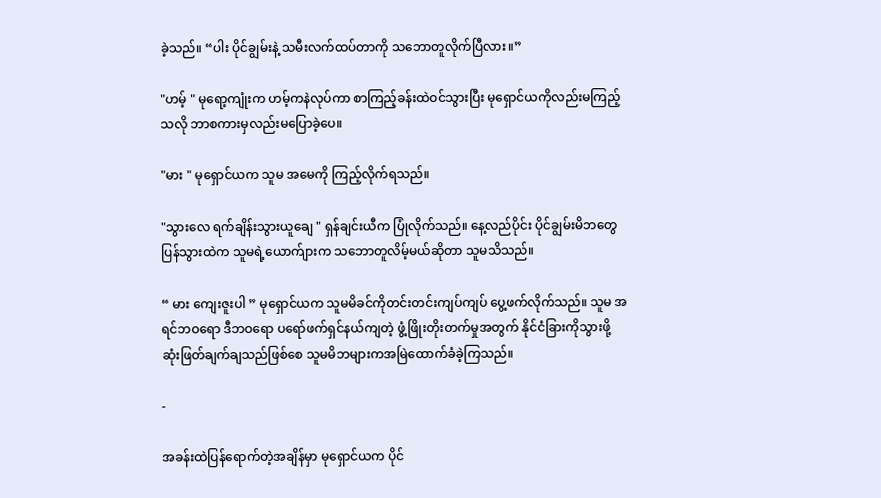ခဲ့သည်။ “ပါး ပိုင်ချွမ်းနဲ့ သမီးလက်ထပ်တာကို သဘောတူလိုက်ပြီလား။”

"ဟမ့် " မုရော့ကျုံးက ဟမ့်ကနဲလုပ်ကာ စာကြည့်ခန်းထဲဝင်သွားပြီး မုရှောင်ယကိုလည်းမကြည့်သလို ဘာစကားမှလည်းမပြောခဲ့ပေ။

"မား " မုရှောင်ယက သူမ အမေကို ကြည့်လိုက်ရသည်။

"သွားလေ ရက်ချိန်းသွားယူချေ " ရှန်ချင်းယီက ပြုံလိုက်သည်။ နေ့လည်ပိုင်း ပိုင်ချွမ်းမိဘတွေ ပြန်သွားထဲက သူမရဲ့ယောက်ျားက သဘောတူလိမ့်မယ်ဆိုတာ သူမသိသည်။

“ မား ကျေးဇူးပါ ” မုရှောင်ယက သူမမိခင်ကိုတင်းတင်းကျပ်ကျပ် ပွေ့ဖက်လိုက်သည်။ သူမ အရင်ဘဝရော ဒီဘဝရော ပရော်ဖက်ရှင်နယ်ကျတဲ့ ဖွံ့ဖြိုးတိုးတက်မှုအတွက် နိုင်ငံခြားကိုသွားဖို့ ဆုံးဖြတ်ချက်ချသည်ဖြစ်စေ သူမမိဘများကအမြဲထောက်ခံခဲ့ကြသည်။

-

အခန်းထဲပြန်ရောက်တဲ့အချိန်မှာ မုရှောင်ယက ပိုင်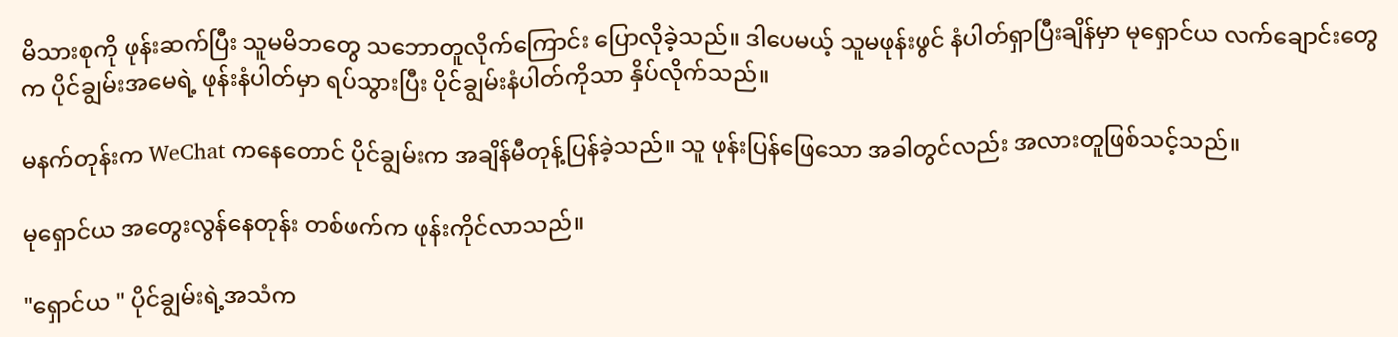မိသားစုကို ဖုန်းဆက်ပြီး သူမမိဘတွေ သဘောတူလိုက်ကြောင်း ပြောလိုခဲ့သည်။ ဒါပေမယ့် သူမဖုန်းဖွင် နံပါတ်ရှာပြီးချိန်မှာ မုရှောင်ယ လက်ချောင်းတွေက ပိုင်ချွမ်းအမေရဲ့ ဖုန်းနံပါတ်မှာ ရပ်သွားပြီး ပိုင်ချွမ်းနံပါတ်ကိုသာ နှိပ်လိုက်သည်။

မနက်တုန်းက WeChat ကနေတောင် ပိုင်ချွမ်းက အချိန်မီတုန့်ပြန်ခဲ့သည်။ သူ ဖုန်းပြန်ဖြေသော အခါတွင်လည်း အလားတူဖြစ်သင့်သည်။

မုရှောင်ယ အတွေးလွန်နေတုန်း တစ်ဖက်က ဖုန်းကိုင်လာသည်။

"ရှောင်ယ " ပိုင်ချွမ်းရဲ့အသံက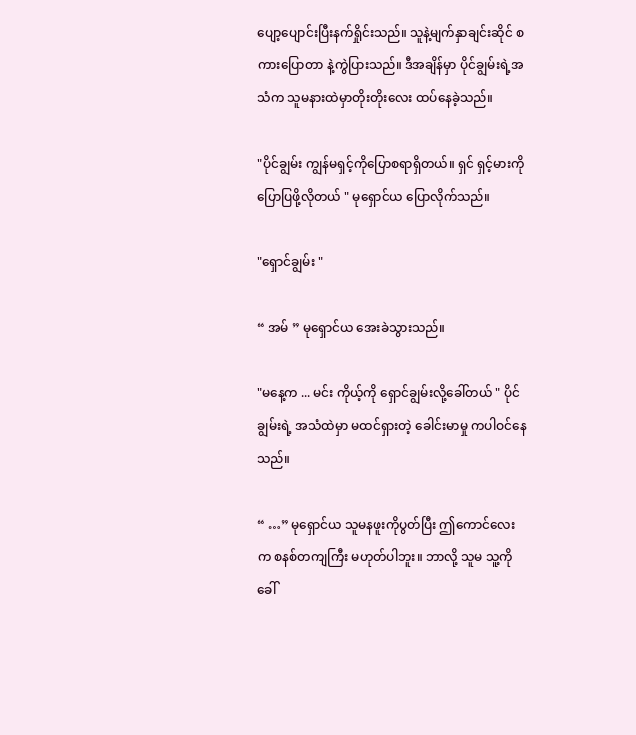ပျော့ပျောင်းပြီးနက်ရှိုင်းသည်။ သူနဲ့မျက်နှာချင်းဆိုင် စကားပြောတာ နဲ့ကွဲပြားသည်။ ဒီအချိန်မှာ ပိုင်ချွမ်းရဲ့အသံက သူမနားထဲမှာတိုးတိုးလေး ထပ်နေခဲ့သည်။

"ပိုင်ချွမ်း ကျွန်မရှင့်ကိုပြောစရာရှိတယ်။ ရှင် ရှင့်မားကိုပြောပြဖို့လိုတယ် " မုရှောင်ယ ပြောလိုက်သည်။

"ရှောင်ချွမ်း "

“ အမ် ” မုရှောင်ယ အေးခဲသွားသည်။

"မနေ့က ... မင်း ကိုယ့်ကို ရှောင်ချွမ်းလို့ခေါ်တယ် " ပိုင်ချွမ်းရဲ့ အသံထဲမှာ မထင်ရှားတဲ့ ခေါင်းမာမှု ကပါဝင်နေသည်။

“ …” မုရှောင်ယ သူမနဖူးကိုပွတ်ပြီး ဤကောင်လေးက စနစ်တကျကြီး မဟုတ်ပါဘူး။ ဘာလို့ သူမ သူ့ကိုခေါ်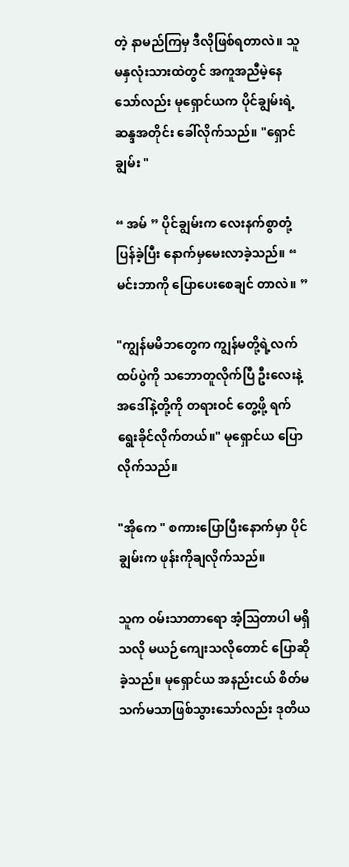တဲ့ နာမည်ကြမှ ဒီလိုဖြစ်ရတာလဲ။ သူမနှလုံးသားထဲတွင် အကူအညီမဲ့နေသော်လည်း မုရှောင်ယက ပိုင်ချွမ်းရဲ့ ဆန္ဒအတိုင်း ခေါ်လိုက်သည်။ "ရှောင်ချွမ်း "

“ အမ် ” ပိုင်ချွမ်းက လေးနက်စွာတုံ့ပြန်ခဲ့ပြီး နောက်မှမေးလာခဲ့သည်။ “ မင်းဘာကို ပြောပေးစေချင် တာလဲ။ ”

"ကျွန်မမိဘတွေက ကျွန်မတို့ရဲ့လက်ထပ်ပွဲကို သဘောတူလိုက်ပြီ ဦးလေးနဲ့ အဒေါ်နဲ့တို့ကို တရားဝင် တွေ့ဖို့ ရက်ရွေးခိုင်လိုက်တယ်။" မုရှောင်ယ ပြောလိုက်သည်။

"အိုကေ " စကားပြောပြီးနောက်မှာ ပိုင်ချွမ်းက ဖုန်းကိုချလိုက်သည်။

သူက ဝမ်းသာတာရော အံ့သြတာပါ မရှိသလို မယဉ်ကျေးသလိုတောင် ပြောဆိုခဲ့သည်။ မုရှောင်ယ အနည်းငယ် စိတ်မသက်မသာဖြစ်သွားသော်လည်း ဒုတိယ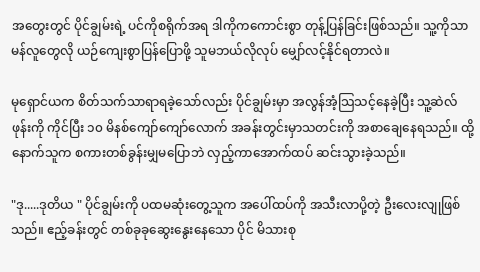အတွေးတွင် ပိုင်ချွမ်းရဲ့ ပင်ကိုစရိုက်အရ ဒါကိုကကောင်းစွာ တုန့်ပြန်ခြင်းဖြစ်သည်။ သူ့ကိုသာမန်လူတွေလို ယဉ်ကျေးစွာပြန်ပြောဖို့ သူမဘယ်လိုလုပ် မျှော်လင့်နိုင်ရတာလဲ။

မုရှောင်ယက စိတ်သက်သာရာရခဲ့သော်လည်း ပိုင်ချွမ်းမှာ အလွန်အံ့သြသင့်နေခဲ့ပြီး သူ့ဆဲလ်ဖုန်းကို ကိုင်ပြီး ၁၀ မိနစ်ကျော်ကျော်လောက် အခန်းတွင်းမှာသတင်းကို အစာချေနေရသည်။ ထို့နောက်သူက စကားတစ်ခွန်းမျှမပြောဘဲ လှည့်ကာအောက်ထပ် ဆင်းသွားခဲ့သည်။

"ဒု.....ဒုတိယ " ပိုင်ချွမ်းကို ပထမဆုံးတွေ့သူက အပေါ်ထပ်ကို အသီးလာပို့တဲ့ ဦးလေးလျုဖြစ်သည်။ ဧည့်ခန်းတွင် တစ်ခုခုဆွေးနွေးနေသော ပိုင် မိသားစု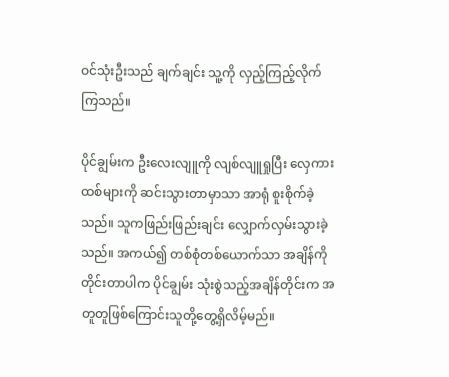ဝင်သုံးဦးသည် ချက်ချင်း သူ့ကို လှည့်ကြည့်လိုက်ကြသည်။

ပိုင်ချွမ်းက ဦးလေးလျူကို လျစ်လျူရှုပြီး လှေကားထစ်များကို ဆင်းသွားတာမှာသာ အာရုံ စူးစိုက်ခဲ့သည်။ သူကဖြည်းဖြည်းချင်း လျှောက်လှမ်းသွားခဲ့သည်။ အကယ်၍ တစ်စုံတစ်ယောက်သာ အချိန်ကို တိုင်းတာပါက ပိုင်ချွမ်း သုံးစွဲသည့်အချိန်တိုင်းက အတူတူဖြစ်ကြောင်းသူတို့တွေ့ရှိလိမ့်မည်။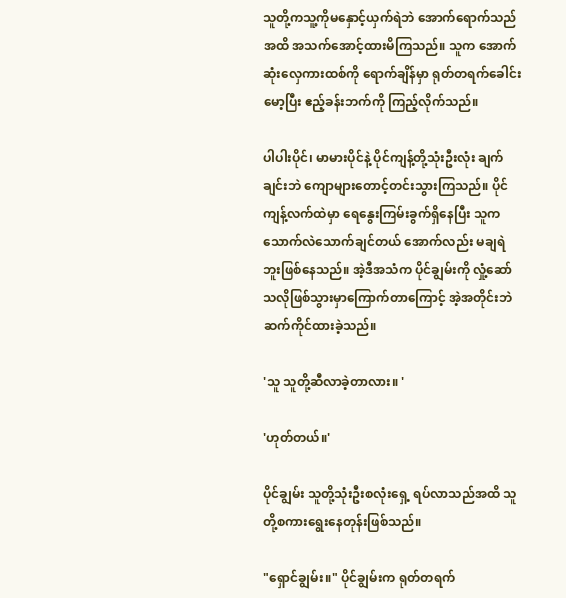သူတို့ကသူ့ကိုမနှောင့်ယှက်ရဲဘဲ အောက်ရောက်သည်အထိ အသက်အောင့်ထားမိကြသည်။ သူက အောက်ဆုံးလှေကားထစ်ကို ရောက်ချိန်မှာ ရုတ်တရက်ခေါင်းမော့ပြီး ဧည့်ခန်းဘက်ကို ကြည့်လိုက်သည်။

ပါပါးပိုင်၊ မာမားပိုင်နဲ့ ပိုင်ကျန့်တို့သုံးဦးလုံး ချက်ချင်းဘဲ ကျောများတောင့်တင်းသွားကြသည်။ ပိုင်ကျန့်လက်ထဲမှာ ရေနွေးကြမ်းခွက်ရှိနေပြီး သူကသောက်လဲသောက်ချင်တယ် အောက်လည်း မချရဲဘူးဖြစ်နေသည်။ အဲ့ဒီအသံက ပိုင်ချွမ်းကို လှုံ့ဆော်သလိုဖြစ်သွားမှာကြောက်တာကြောင့် အဲ့အတိုင်းဘဲ ဆက်ကိုင်ထားခဲ့သည်။

'သူ သူတို့ဆီလာခဲ့တာလား။ '

'ဟုတ်တယ်။'

ပိုင်ချွမ်း သူတို့သုံးဦးစလုံးရှေ့ ရပ်လာသည်အထိ သူတို့စကားရွေးနေတုန်းဖြစ်သည်။

"ရှောင်ချွမ်း။" ပိုင်ချွမ်းက ရုတ်တရက်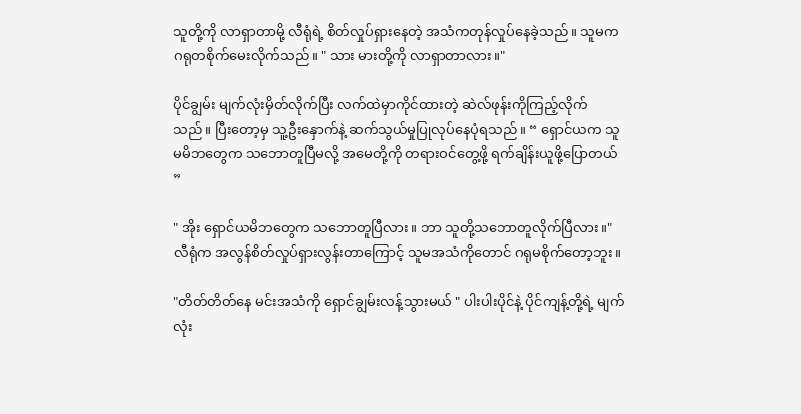သူတို့ကို လာရှာတာမို့ လီရုံရဲ့ စိတ်လှုပ်ရှားနေတဲ့ အသံကတုန်လှုပ်နေခဲ့သည်။ သူမက ဂရုတစိုက်မေးလိုက်သည်။ " သား မားတို့ကို လာရှာတာလား။"

ပိုင်ချွမ်း မျက်လုံးမှိတ်လိုက်ပြီး လက်ထဲမှာကိုင်ထားတဲ့ ဆဲလ်ဖုန်းကိုကြည့်လိုက်သည်။ ပြီးတော့မှ သူ့ဦးနှောက်နဲ့ ဆက်သွယ်မှုပြုလုပ်နေပုံရသည်။ “ ရှောင်ယက သူမမိဘတွေက သဘောတူပြီမလို့ အမေတို့ကို တရားဝင်တွေ့ဖို့ ရက်ချိန်းယူဖို့ပြောတယ် ”

" အိုး ရှောင်ယမိဘတွေက သဘောတူပြီလား။ ဘာ သူတို့သဘောတူလိုက်ပြီလား။" လီရုံက အလွန်စိတ်လှုပ်ရှားလွန်းတာကြောင့် သူမအသံကိုတောင် ဂရုမစိုက်တော့ဘူး။

"တိတ်တိတ်နေ မင်းအသံကို ရှောင်ချွမ်းလန့်သွားမယ် " ပါးပါးပိုင်နဲ့ ပိုင်ကျန့်တို့ရဲ့ မျက်လုံး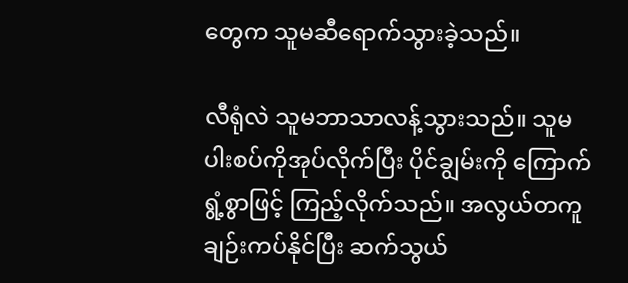တွေက သူမဆီရောက်သွားခဲ့သည်။

လီရုံလဲ သူမဘာသာလန့်သွားသည်။ သူမပါးစပ်ကိုအုပ်လိုက်ပြီး ပိုင်ချွမ်းကို ကြောက်ရွံ့စွာဖြင့် ကြည့်လိုက်သည်။ အလွယ်တကူချဉ်းကပ်နိုင်ပြီး ဆက်သွယ်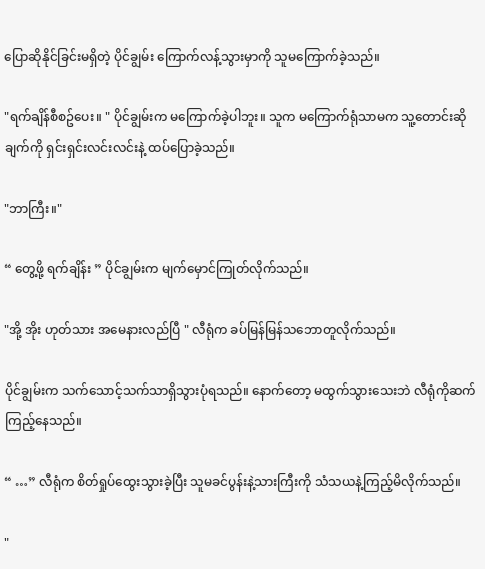ပြောဆိုနိုင်ခြင်းမရှိတဲ့ ပိုင်ချွမ်း ကြောက်လန့်သွားမှာကို သူမကြောက်ခဲ့သည်။

"ရက်ချိန်စီစဥ်ပေး။ " ပိုင်ချွမ်းက မကြောက်ခဲ့ပါဘူး။ သူက မကြောက်ရုံသာမက သူ့တောင်းဆိုချက်ကို ရှင်းရှင်းလင်းလင်းနဲ့ ထပ်ပြောခဲ့သည်။

"ဘာကြီး။"

“ တွေ့ဖို့ ရက်ချိန်း ” ပိုင်ချွမ်းက မျက်မှောင်ကြုတ်လိုက်သည်။

"အို့ အိုး ဟုတ်သား အမေနားလည်ပြီ " လီရုံက ခပ်မြန်မြန်သဘောတူလိုက်သည်။

ပိုင်ချွမ်းက သက်သောင့်သက်သာရှိသွားပုံရသည်။ နောက်တော့ မထွက်သွားသေးဘဲ လီရုံကိုဆက်ကြည့်နေသည်။

“ …” လီရုံက စိတ်ရှုပ်ထွေးသွားခဲ့ပြီး သူမခင်ပွန်းနဲ့သားကြီးကို သံသယနဲ့ကြည့်မိလိုက်သည်။

"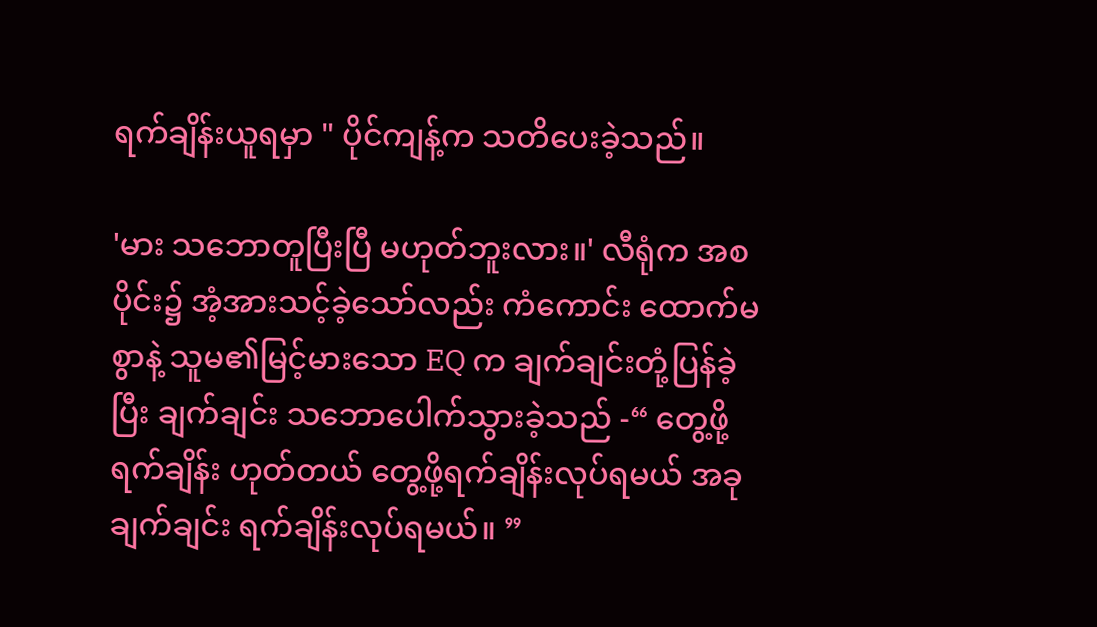ရက်ချိန်းယူရမှာ " ပိုင်ကျန့်က သတိပေးခဲ့သည်။

'မား သဘောတူပြီးပြီ မဟုတ်ဘူးလား။' လီရုံက အစပိုင်း၌ အံ့အားသင့်ခဲ့သော်လည်း ကံကောင်း ထောက်မစွာနဲ့ သူမ၏မြင့်မားသော EQ က ချက်ချင်းတုံ့ပြန်ခဲ့ပြီး ချက်ချင်း သဘောပေါက်သွားခဲ့သည် -“ တွေ့ဖို့ရက်ချိန်း ဟုတ်တယ် တွေ့ဖို့ရက်ချိန်းလုပ်ရမယ် အခုချက်ချင်း ရက်ချိန်းလုပ်ရမယ်။ ”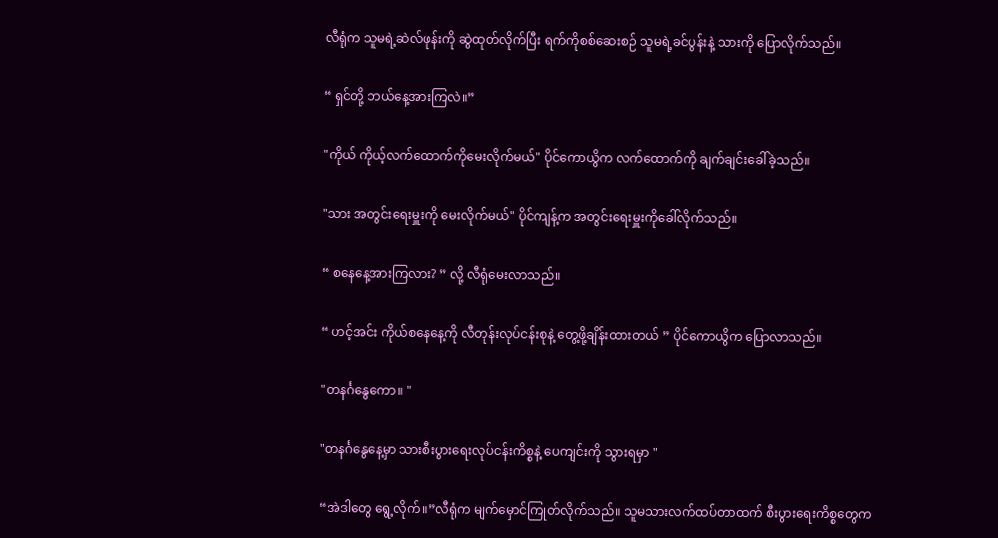လီရုံက သူမရဲ့ဆဲလ်ဖုန်းကို ဆွဲထုတ်လိုက်ပြီး ရက်ကိုစစ်ဆေးစဉ် သူမရဲ့ခင်ပွန်းနဲ့ သားကို ပြောလိုက်သည်။

“ ရှင်တို့ ဘယ်နေ့အားကြလဲ။”

"ကိုယ် ကိုယ့်လက်ထောက်ကိုမေးလိုက်မယ်" ပိုင်ကောယွိက လက်ထောက်ကို ချက်ချင်းခေါ်ခဲ့သည်။

"သား အတွင်းရေးမှူးကို မေးလိုက်မယ်" ပိုင်ကျန့်က အတွင်းရေးမှူးကိုခေါ်လိုက်သည်။

“ စနေနေ့အားကြလား? ” လို့ လီရုံမေးလာသည်။

“ ဟင့်အင်း ကိုယ်စနေနေ့ကို လီတုန်းလုပ်ငန်းစုနဲ့ တွေ့ဖို့ချိန်းထားတယ် ” ပိုင်ကောယွိက ပြောလာသည်။

"တနင်္ဂနွေကော။ "

"တနင်္ဂနွေနေ့မှာ သားစီးပွားရေးလုပ်ငန်းကိစ္စနဲ့ ပေကျင်းကို သွားရမှာ "

“အဲဒါတွေ ရွေ့လိုက်။”လီရုံက မျက်မှောင်ကြုတ်လိုက်သည်။ သူမသားလက်ထပ်တာထက် စီးပွားရေးကိစ္စတွေက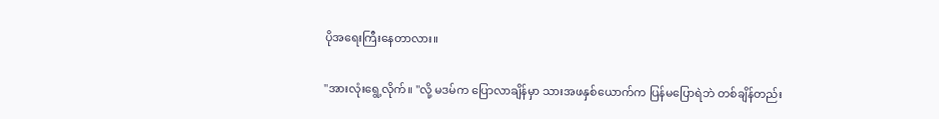ပိုအရေးကြီးနေတာလား။

"အားလုံးရွေ့လိုက်။ "လို့ မဒမ်က ပြောလာချိန်မှာ သားအဖနှစ်ယောက်က ပြန်မပြောရဲဘဲ တစ်ချိန်တည်း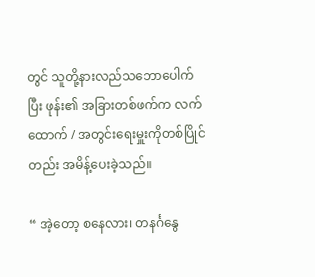တွင် သူတို့နားလည်သဘောပေါက်ပြီး ဖုန်း၏ အခြားတစ်ဖက်က လက်ထောက် / အတွင်းရေးမှူးကိုတစ်ပြိုင်တည်း အမိန့်ပေးခဲ့သည်။

“ အဲ့တော့ စနေလား၊ တနင်္ဂနွေ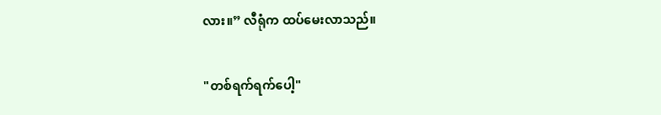လား။” လီရုံက ထပ်မေးလာသည်။

"တစ်ရက်ရက်ပေါ့"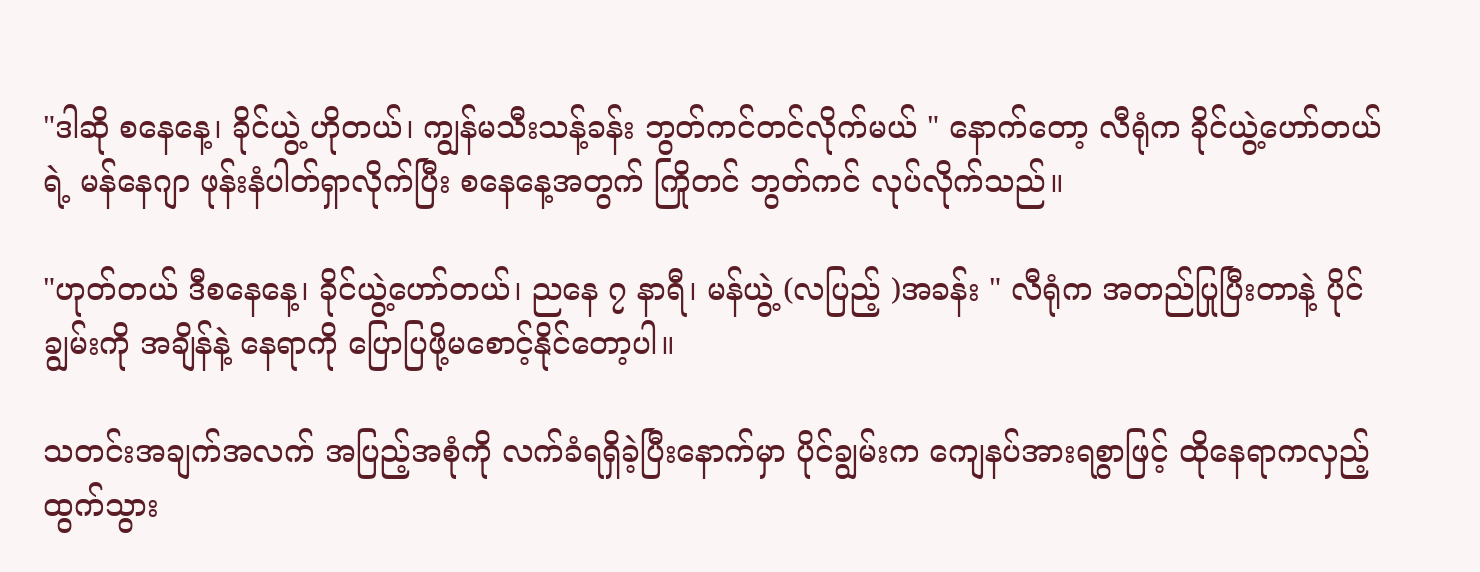"ဒါဆို စနေနေ့၊ ခိုင်ယွဲ့ ဟိုတယ်၊ ကျွန်မသီးသန့်ခန်း ဘွတ်ကင်တင်လိုက်မယ် " နောက်တော့ လီရုံက ခိုင်ယွဲ့ဟော်တယ်ရဲ့ မန်နေဂျာ ဖုန်းနံပါတ်ရှာလိုက်ပြီး စနေနေ့အတွက် ကြိုတင် ဘွတ်ကင် လုပ်လိုက်သည်။

"ဟုတ်တယ် ဒီစနေနေ့၊ ခိုင်ယွဲ့ဟော်တယ်၊ ညနေ ၇ နာရီ၊ မန်ယွဲ့ (လပြည့် )အခန်း " လီရုံက အတည်ပြုပြီးတာနဲ့ ပိုင်ချွမ်းကို အချိန်နဲ့ နေရာကို ပြောပြဖို့မစောင့်နိုင်တော့ပါ။

သတင်းအချက်အလက် အပြည့်အစုံကို လက်ခံရရှိခဲ့ပြီးနောက်မှာ ပိုင်ချွမ်းက ကျေနပ်အားရစွာဖြင့် ထိုနေရာကလှည့်ထွက်သွား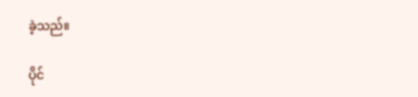ခဲ့သည်။

ပိုင်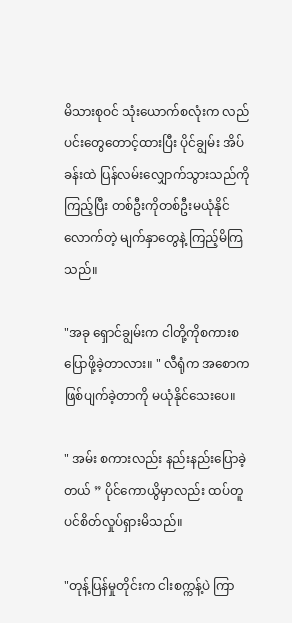မိသားစုဝင် သုံးယောက်စလုံးက လည်ပင်းတွေတောင့်ထားပြီး ပိုင်ချွမ်း အိပ်ခန်းထဲ ပြန်လမ်းလျှောက်သွားသည်ကိုကြည့်ပြီး တစ်ဦးကိုတစ်ဦးမယုံနိုင်လောက်တဲ့ မျက်နှာတွေနဲ့ ကြည့်မိကြသည်။

"အခု ရှောင်ချွမ်းက ငါတို့ကိုစကားစပြောဖို့ခဲ့တာလား။ " လီရုံက အစောက ဖြစ်ပျက်ခဲ့တာကို မယုံနိုင်သေးပေ။

" အမ်း စကားလည်း နည်းနည်းပြောခဲ့တယ် ” ပိုင်ကောယွိမှာလည်း ထပ်တူပင်စိတ်လှုပ်ရှားမိသည်။

"တုန့်ပြန်မှုတိုင်းက ငါးစက္ကန့်ပဲ ကြာ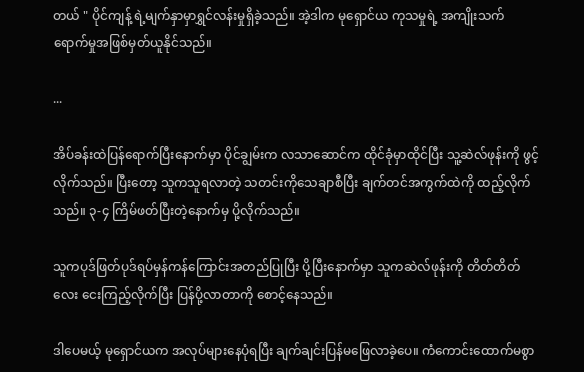တယ် " ပိုင်ကျန့် ရဲ့မျက်နှာမှာရွှင်လန်းမှုရှိခဲ့သည်။ အဲ့ဒါက မုရှောင်ယ ကုသမှုရဲ့ အကျိုးသက်ရောက်မှုအဖြစ်မှတ်ယူနိုင်သည်။

...

အိပ်ခန်းထဲပြန်ရောက်ပြီးနောက်မှာ ပိုင်ချွမ်းက လသာဆောင်က ထိုင်ခုံမှာထိုင်ပြီး သူ့ဆဲလ်ဖုန်းကို ဖွင့်လိုက်သည်။ ပြီးတော့ သူကသူရလာတဲ့ သတင်းကိုသေချာစီပြီး ချက်တင်အကွက်ထဲကို ထည့်လိုက်သည်။ ၃-၄ ကြိမ်ဖတ်ပြီးတဲ့နောက်မှ ပို့လိုက်သည်။

သူကပုဒ်ဖြတ်ပုဒ်ရပ်မှန်ကန်ကြောင်းအတည်ပြုပြီး ပို့ပြီးနောက်မှာ သူကဆဲလ်ဖုန်းကို တိတ်တိတ်လေး ငေးကြည့်လိုက်ပြီး ပြန်ပို့လာတာကို စောင့်နေသည်။

ဒါပေမယ့် မုရှောင်ယက အလုပ်များနေပုံရပြီး ချက်ချင်းပြန်မဖြေလာခဲ့ပေ။ ကံကောင်းထောက်မစွာ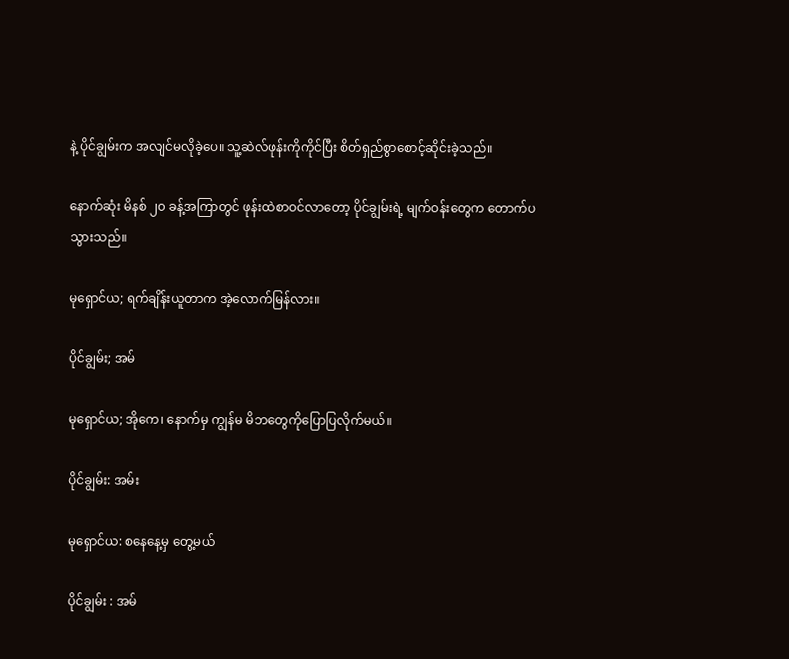နဲ့ ပိုင်ချွမ်းက အလျင်မလိုခဲ့ပေ။ သူ့ဆဲလ်ဖုန်းကိုကိုင်ပြီး စိတ်ရှည်စွာစောင့်ဆိုင်းခဲ့သည်။

နောက်ဆုံး မိနစ် ၂၀ ခန့်အကြာတွင် ဖုန်းထဲစာဝင်လာတော့ ပိုင်ချွမ်းရဲ့ မျက်ဝန်းတွေက တောက်ပသွားသည်။

မုရှောင်ယ; ရက်ချိန်းယူတာက အဲ့လောက်မြန်လား။

ပိုင်ချွမ်း; အမ်

မုရှောင်ယ; အိုကေ၊ နောက်မှ ကျွန်မ မိဘတွေကိုပြောပြလိုက်မယ်။

ပိုင်ချွမ်း: အမ်း

မုရှောင်ယ: စနေနေ့မှ တွေ့မယ်

ပိုင်ချွမ်း : အမ်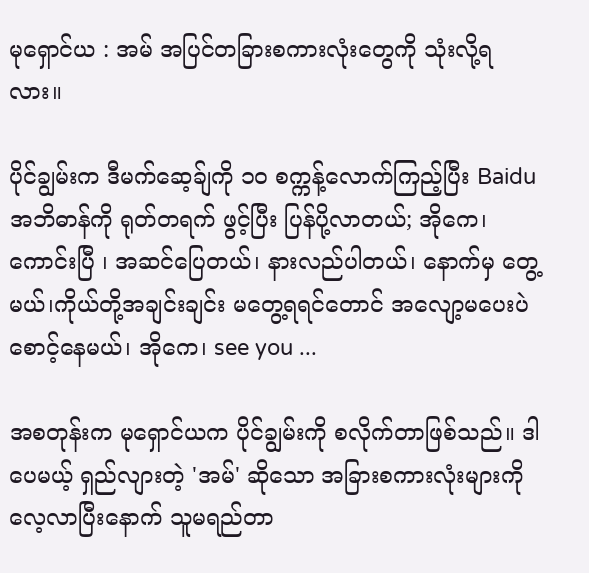မုရှောင်ယ : အမ် အပြင်တခြားစကားလုံးတွေကို သုံးလို့ရလား။

ပိုင်ချွမ်းက ဒီမက်ဆေ့ခ်ျကို ၁၀ စက္ကန့်လောက်ကြည့်ပြီး Baidu အဘိဓာန်ကို ရုတ်တရက် ဖွင့်ပြီး ပြန်ပို့လာတယ်; အိုကေ၊ ကောင်းပြီ ၊ အဆင်ပြေတယ်၊ နားလည်ပါတယ်၊ နောက်မှ တွေ့မယ်၊ကိုယ်တို့အချင်းချင်း မတွေ့ရရင်တောင် အလျော့မပေးပဲ စောင့်နေမယ်၊ အိုကေ၊ see you ...

အစတုန်းက မုရှောင်ယက ပိုင်ချွမ်းကို စလိုက်တာဖြစ်သည်။ ဒါပေမယ့် ရှည်လျားတဲ့ 'အမ်' ဆိုသော အခြားစကားလုံးများကို လေ့လာပြီးနောက် သူမရည်တာ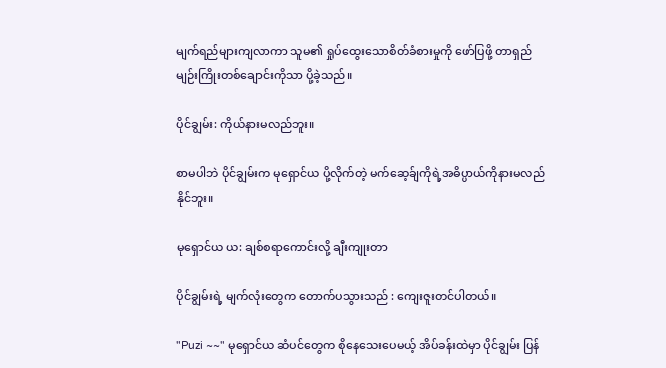မျက်ရည်များကျလာကာ သူမ၏ ရှုပ်ထွေးသောစိတ်ခံစားမှုကို ဖော်ပြဖို့ တာရှည်မျဉ်းကြိုးတစ်ချောင်းကိုသာ ပို့ခဲ့သည်။

ပိုင်ချွမ်း: ကိုယ်နားမလည်ဘူး။

စာမပါဘဲ ပိုင်ချွမ်းက မုရှောင်ယ ပို့လိုက်တဲ့ မက်ဆေ့ခ်ျကိုရဲ့အဓိပ္ပာယ်ကိုနားမလည်နိုင်ဘူး။

မုရှောင်ယ ယ: ချစ်စရာကောင်းလို့ ချီးကျုးတာ

ပိုင်ချွမ်းရဲ့ မျက်လုံးတွေက တောက်ပသွားသည် : ကျေးဇူးတင်ပါတယ်။

"Puzi ~~" မုရှောင်ယ ဆံပင်တွေက စိုနေသေးပေမယ့် အိပ်ခန်းထဲမှာ ပိုင်ချွမ်း ပြန်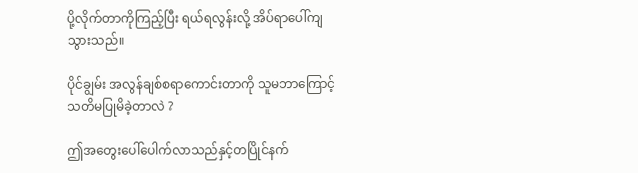ပို့လိုက်တာကိုကြည့်ပြီး ရယ်ရလွန်းလို့ အိပ်ရာပေါ်ကျသွားသည်။

ပိုင်ချွမ်း အလွန်ချစ်စရာကောင်းတာကို သူမဘာကြောင့်သတိမပြုမိခဲ့တာလဲ ?

ဤအတွေးပေါ်ပေါက်လာသည်နှင့်တပြိုင်နက်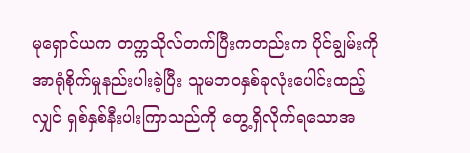မုရှောင်ယက တက္ကသိုလ်တက်ပြီးကတည်းက ပိုင်ချွမ်းကို အာရုံစိုက်မှုနည်းပါးခဲ့ပြီး သူမဘဝနှစ်ခုလုံးပေါင်းထည့်လျှင် ရှစ်နှစ်နီးပါးကြာသည်ကို တွေ့ရှိလိုက်ရသောအ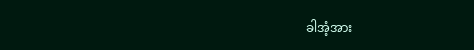ခါအံ့အား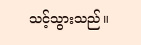သင့်သွားသည်။